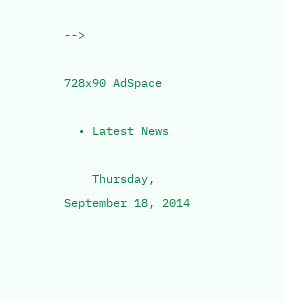-->

728x90 AdSpace

  • Latest News

    Thursday, September 18, 2014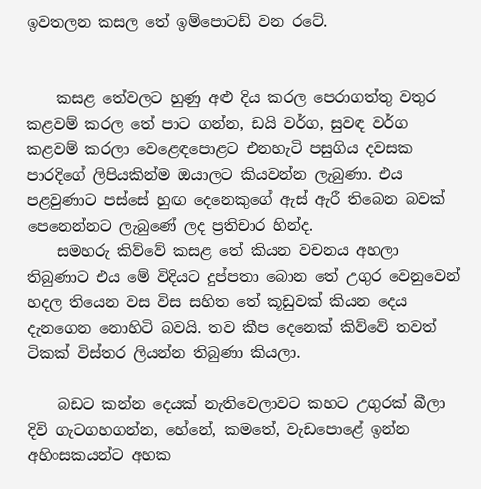ඉවතලන කසල තේ ඉම්පොටඩ් වන රටේ.


    කසළ තේවලට හුණු අළු දිය කරල පෙරාගත්තු වතුර කළවම් කරල තේ පාට ගන්න, ඩයි වර්ග, සුවඳ වර්ග කළවම් කරලා වෙළෙඳපොළට එනහැටි පසුගිය දවසක පාරදිගේ ලිපියකින්ම ඔයාලට කියවන්න ලැබුණා. එය පළවුණාට පස්සේ හුඟ දෙනෙකුගේ ඇස් ඇරී තිබෙන බවක් පෙනෙන්නට ලැබුණේ ලද ප්‍රතිචාර හින්ද.
    සමහරු කිව්වේ කසළ තේ කියන වචනය අහලා තිබුණාට එය මේ විදියට දුප්පතා බොන තේ උගුර වෙනුවෙන් හදල තියෙන වස විස සහිත තේ කූඩුවක් කියන දෙය දැනගෙන නොහිටි බවයි. තව කීප දෙනෙක් කිව්වේ තවත් ටිකක් විස්තර ලියන්න තිබුණා කියලා.

    බඩට කන්න දෙයක් නැතිවෙලාවට කහට උගුරක් බීලා දිවි ගැටගහගන්න, හේනේ, කමතේ, වැඩපොළේ ඉන්න අහිංසකයන්ට අහක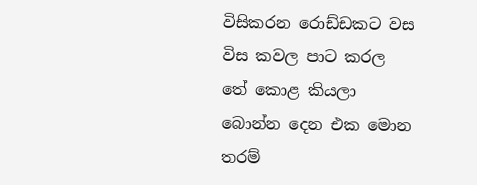විසිකරන රොඩ්ඩකට වස විස කවල පාට කරල තේ කොළ කියලා බොන්න දෙන එක මොන තරම්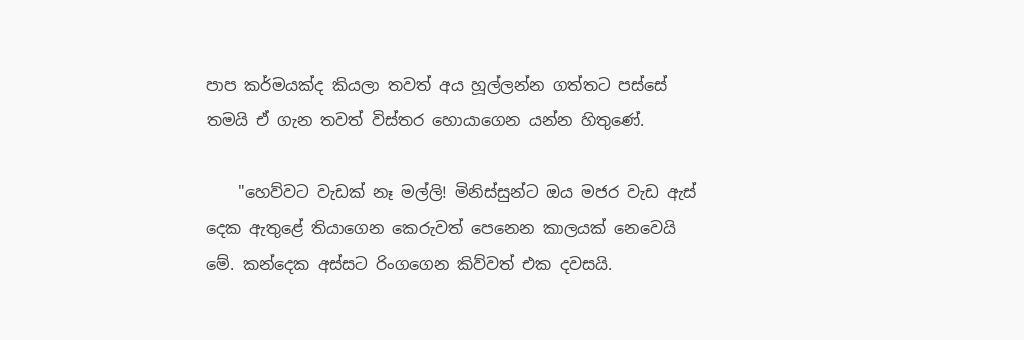පාප කර්මයක්ද කියලා තවත් අය හූල්ලන්න ගත්තට පස්සේ තමයි ඒ ගැන තවත් විස්තර හොයාගෙන යන්න හිතුණේ.

    "හෙව්වට වැඩක් නෑ මල්ලි! මිනිස්සුන්ට ඔය මජර වැඩ ඇස් දෙක ඇතුළේ තියාගෙන කෙරුවත් පෙනෙන කාලයක් නෙවෙයි මේ. කන්දෙක අස්සට රිංගගෙන කිව්වත් එක දවසයි.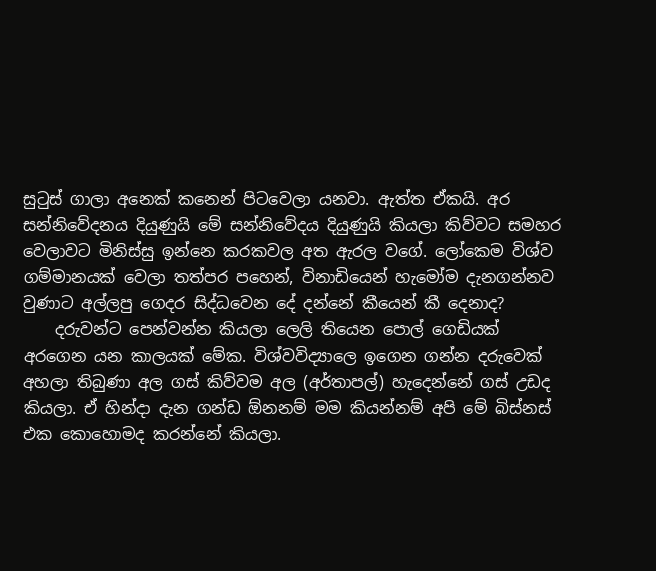සුටුස් ගාලා අනෙක් කනෙන් පිටවෙලා යනවා. ඇත්ත ඒකයි. අර සන්නිවේදනය දියුණුයි මේ සන්නිවේදය දියුණුයි කියලා කිව්වට සමහර වෙලාවට මිනිස්සු ඉන්නෙ කරකවල අත ඇරල වගේ. ලෝකෙම විශ්ව ගම්මානයක් වෙලා තත්පර පහෙන්, විනාඩියෙන් හැමෝම දැනගන්නව වුණාට අල්ලපු ගෙදර සිද්ධවෙන දේ දන්නේ කීයෙන් කී දෙනාද?
    දරුවන්ට පෙන්වන්න කියලා ලෙලි තියෙන පොල් ගෙඩියක් අරගෙන යන කාලයක් මේක. විශ්වවිද්‍යාලෙ ඉගෙන ගන්න දරුවෙක් අහලා තිබුණා අල ගස් කිව්වම අල (අර්තාපල්) හැදෙන්නේ ගස් උඩද කියලා. ඒ හින්දා දැන ගන්ඩ ඕනනම් මම කියන්නම් අපි මේ බිස්නස් එක කොහොමද කරන්නේ කියලා.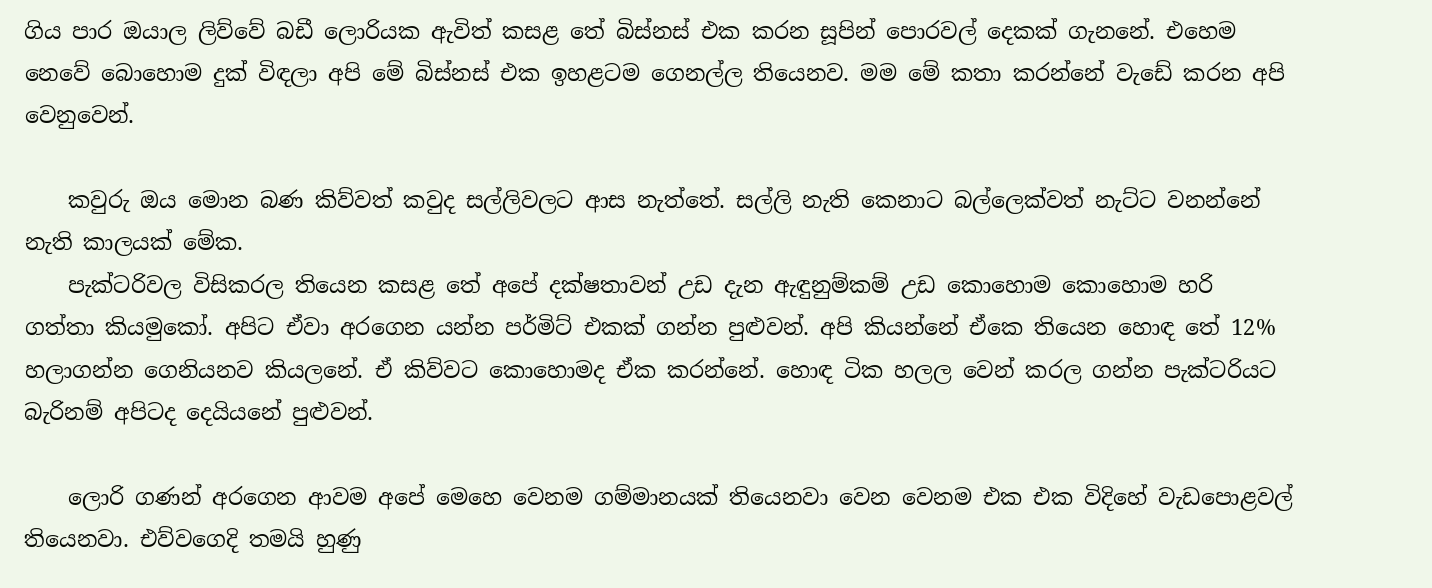ගිය පාර ඔයාල ලිව්වේ බඩී ලොරියක ඇවිත් කසළ තේ බිස්නස් එක කරන සූපින් පොරවල් දෙකක් ගැනනේ. එහෙම නෙවේ බොහොම දුක් විඳලා අපි මේ බිස්නස් එක ඉහළටම ගෙනල්ල තියෙනව. මම මේ කතා කරන්නේ වැඩේ කරන අපි වෙනුවෙන්.

    කවුරු ඔය මොන බණ කිව්වත් කවුද සල්ලිවලට ආස නැත්තේ. සල්ලි නැති කෙනාට බල්ලෙක්වත් නැට්ට වනන්නේ නැති කාලයක් මේක.
    පැක්ටරිවල විසිකරල තියෙන කසළ තේ අපේ දක්ෂතාවන් උඩ දැන ඇඳුනුම්කම් උඩ කොහොම කොහොම හරි ගත්තා කියමුකෝ. අපිට ඒවා අරගෙන යන්න පර්මිට් එකක් ගන්න පුළුවන්. අපි කියන්නේ ඒකෙ තියෙන හොඳ තේ 12% හලාගන්න ගෙනියනව කියලනේ. ඒ කිව්වට කොහොමද ඒක කරන්නේ. හොඳ ටික හලල වෙන් කරල ගන්න පැක්ටරියට බැරිනම් අපිටද දෙයියනේ පුළුවන්.

    ලොරි ගණන් අරගෙන ආවම අපේ මෙහෙ වෙනම ගම්මානයක් තියෙනවා වෙන වෙනම එක එක විදිහේ වැඩපොළවල් තියෙනවා. එව්වගෙදි තමයි හුණු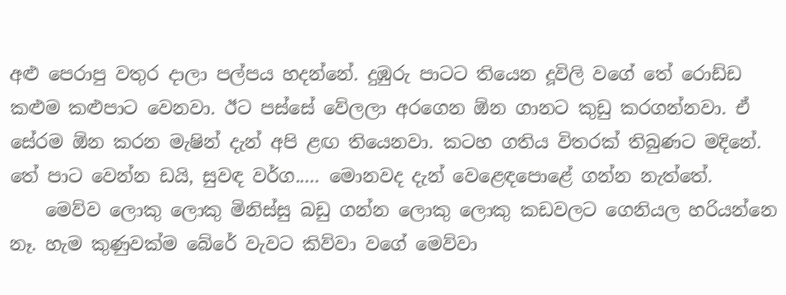අළු පෙරාපු වතුර දාලා පල්පය හදන්නේ. දුඹුරු පාටට තියෙන දූවිලි වගේ තේ රොඩ්ඩ කළුම කළුපාට වෙනවා. ඊට පස්සේ වේලලා අරගෙන ඕන ගානට කුඩු කරගන්නවා. ඒ සේරම ඕන කරන මැෂින් දැන් අපි ළඟ තියෙනවා. කටහ ගතිය විතරක් තිබුණට මදිනේ. තේ පාට වෙන්න ඩයි, සුවඳ වර්ග..... මොනවද දැන් වෙළෙඳපොළේ ගන්න නැත්තේ.
    මෙව්ව ලොකු ලොකු මිනිස්සු බඩු ගන්න ලොකු ලොකු කඩවලට ගෙනියල හරියන්නෙ නෑ. හැම කුණුවක්ම බේරේ වැවට කිව්වා වගේ මෙව්වා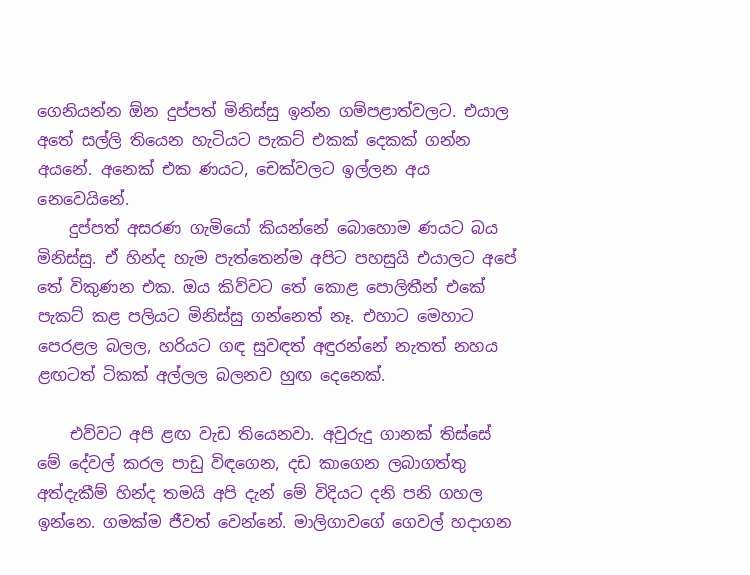ගෙනියන්න ඕන දුප්පත් මිනිස්සු ඉන්න ගම්පළාත්වලට. එයාල අතේ සල්ලි තියෙන හැටියට පැකට් එකක් දෙකක් ගන්න අයනේ. අනෙක් එක ණයට, චෙක්වලට ඉල්ලන අය නෙවෙයිනේ.
    දුප්පත් අසරණ ගැමියෝ කියන්නේ බොහොම ණයට බය මිනිස්සු. ඒ හින්ද හැම පැත්තෙන්ම අපිට පහසුයි එයාලට අපේ තේ විකුණන එක. ඔය කිව්වට තේ කොළ පොලිතීන් එකේ පැකට් කළ පලියට මිනිස්සු ගන්නෙත් නෑ. එහාට මෙහාට පෙරළල බලල, හරියට ගඳ සුවඳත් අඳුරන්නේ නැතත් නහය ළඟටත් ටිකක් අල්ලල බලනව හුඟ දෙනෙක්.

    එව්වට අපි ළඟ වැඩ තියෙනවා. අවුරුදු ගානක් තිස්සේ මේ දේවල් කරල පාඩු විඳගෙන, දඩ කාගෙන ලබාගත්තු අත්දැකීම් හින්ද තමයි අපි දැන් මේ විදියට දනි පනි ගහල ඉන්නෙ. ගමක්ම ජීවත් වෙන්නේ. මාලිගාවගේ ගෙවල් හදාගන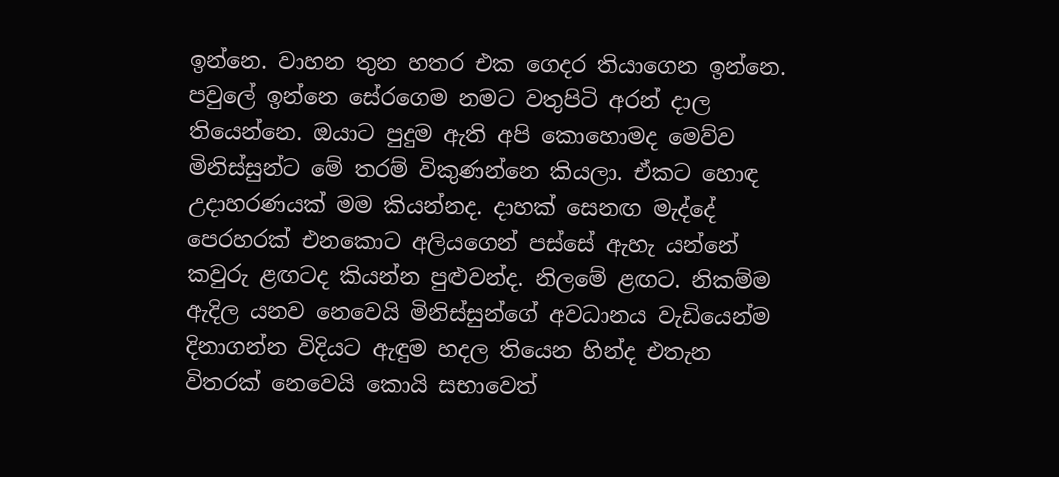ඉන්නෙ. වාහන තුන හතර එක ගෙදර තියාගෙන ඉන්නෙ. පවුලේ ඉන්නෙ සේරගෙම නමට වතුපිටි අරන් දාල තියෙන්නෙ. ඔයාට පුදුම ඇති අපි කොහොමද මෙව්ව මිනිස්සුන්ට මේ තරම් විකුණන්නෙ කියලා. ඒකට හොඳ උදාහරණයක් මම කියන්නද. දාහක් සෙනඟ මැද්දේ පෙරහරක් එනකොට අලියගෙන් පස්සේ ඇහැ යන්නේ කවුරු ළඟටද කියන්න පුළුවන්ද. නිලමේ ළඟට. නිකම්ම ඇදිල යනව නෙවෙයි මිනිස්සුන්ගේ අවධානය වැඩියෙන්ම දිනාගන්න විදියට ඇඳුම හදල තියෙන හින්ද එතැන විතරක් නෙවෙයි කොයි සභාවෙත්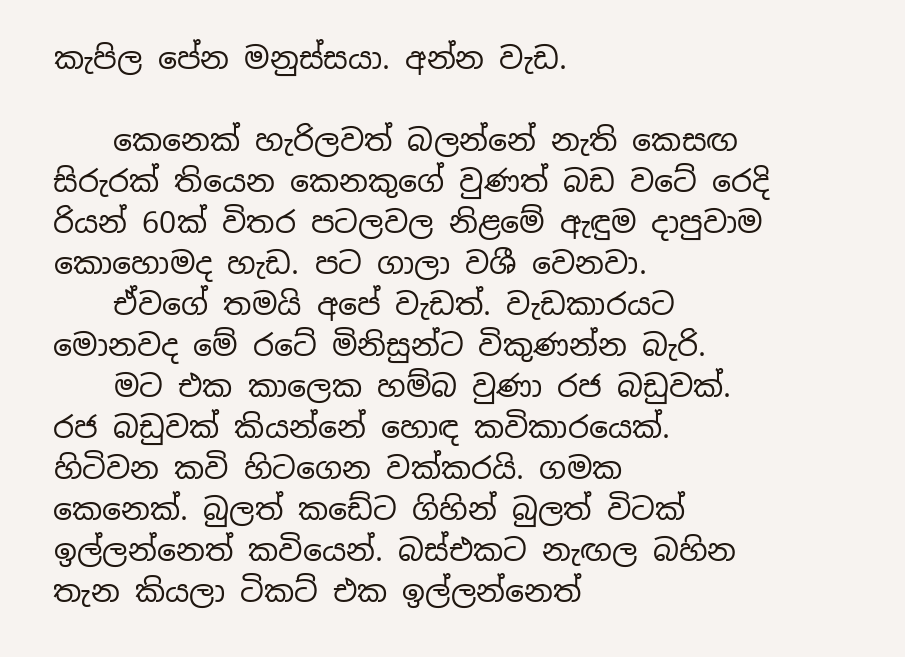කැපිල පේන මනුස්සයා. අන්න වැඩ.

    කෙනෙක් හැරිලවත් බලන්නේ නැති කෙසඟ සිරුරක් තියෙන කෙනකුගේ වුණත් බඩ වටේ රෙදි රියන් 60ක් විතර පටලවල නිළමේ ඇඳුම දාපුවාම කොහොමද හැඩ. පට ගාලා වශී වෙනවා.
    ඒවගේ තමයි අපේ වැඩත්. වැඩකාරයට මොනවද මේ රටේ මිනිසුන්ට විකුණන්න බැරි.
    මට එක කාලෙක හම්බ වුණා රජ බඩුවක්. රජ බඩුවක් කියන්නේ හොඳ කවිකාරයෙක්. හිටිවන කවි හිටගෙන වක්කරයි. ගමක කෙනෙක්. බුලත් කඩේට ගිහින් බුලත් විටක් ඉල්ලන්නෙත් කවියෙන්. බස්එකට නැඟල බහින තැන කියලා ටිකට් එක ඉල්ලන්නෙත්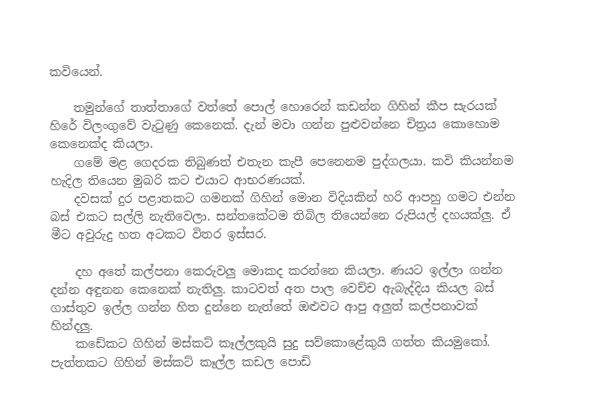කවියෙන්.

    තමුන්ගේ තාත්තාගේ වත්තේ පොල් හොරෙන් කඩන්න ගිහින් කීප සැරයක් හිරේ විලංගුවේ වැටුණු කෙනෙක්. දැන් මවා ගන්න පුළුවන්නෙ චිත්‍රය කොහොම කෙනෙක්ද කියලා.
    ගමේ මළ ගෙදරක තිබුණත් එතැන කැපී පෙනෙනම පුද්ගලයා. කවි කියන්නම හැදිල තියෙන මුඛරි කට එයාට ආභරණයක්.
    දවසක් දුර පළාතකට ගමනක් ගිහින් මොන විදියකින් හරි ආපහු ගමට එන්න බස් එකට සල්ලි නැතිවෙලා. සන්තකේටම තිබිල තියෙන්නෙ රුපියල් දහයක්ලු. ඒ මීට අවුරුදු හත අටකට විතර ඉස්සර.

    දහ අතේ කල්පනා කෙරුවලු මොකද කරන්නෙ කියලා. ණයට ඉල්ලා ගන්න දන්න අඳුනන කෙනෙක් නැතිලු. කාටවත් අත පාල වෙච්ච ඇබැද්දිය කියල බස් ගාස්තුව ඉල්ල ගන්න හිත දුන්නෙ නැත්තේ ඔළුවට ආපු අලුත් කල්පනාවක් හින්දලු.
    කඩේකට ගිහින් මස්කට් කෑල්ලකුයි සුදු සව්කොළේකුයි ගත්ත කියමුකෝ. පැත්තකට ගිහින් මස්කට් කෑල්ල කඩල පොඩි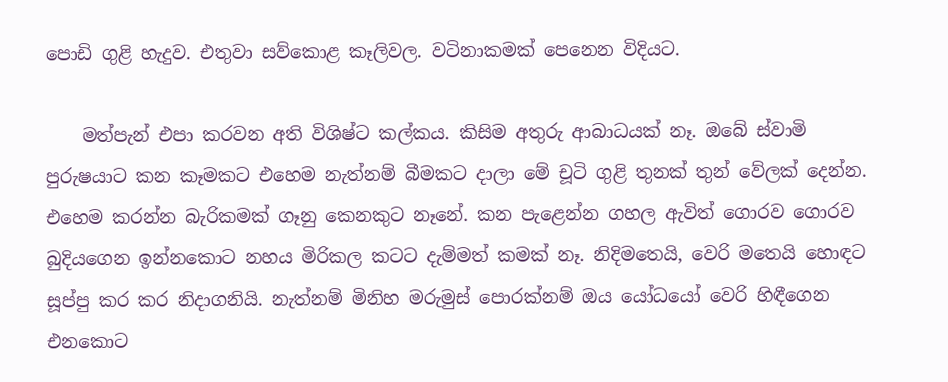පොඩි ගුළි හැදුව. එතුවා සව්කොළ කෑලිවල. වටිනාකමක් පෙනෙන විදියට.

    මත්පැන් එපා කරවන අති විශිෂ්ට කල්කය. කිසිම අතුරු ආබාධයක් නෑ. ඔබේ ස්වාමි පුරුෂයාට කන කෑමකට එහෙම නැත්නම් බීමකට දාලා මේ චූටි ගුළි තුනක් තුන් වේලක් දෙන්න. එහෙම කරන්න බැරිකමක් ගෑනු කෙනකුට නෑනේ. කන පැළෙන්න ගහල ඇවිත් ගොරව ගොරව බුදියගෙන ඉන්නකොට නහය මිරිකල කටට දැම්මත් කමක් නෑ. නිදිමතෙයි, වෙරි මතෙයි හොඳට සූප්පු කර කර නිදාගනියි. නැත්නම් මිනිහ මරුමුස් පොරක්නම් ඔය යෝධයෝ වෙරි හිඳීගෙන එනකොට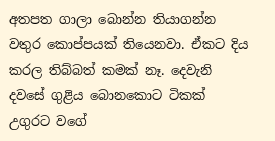අතපත ගාලා බොන්න තියාගන්න වතුර කොප්පයක් තියෙනවා. ඒකට දිය කරල තිබ්බත් කමක් නෑ. දෙවැනි දවසේ ගුළිය බොනකොට ටිකක් උගුරට වගේ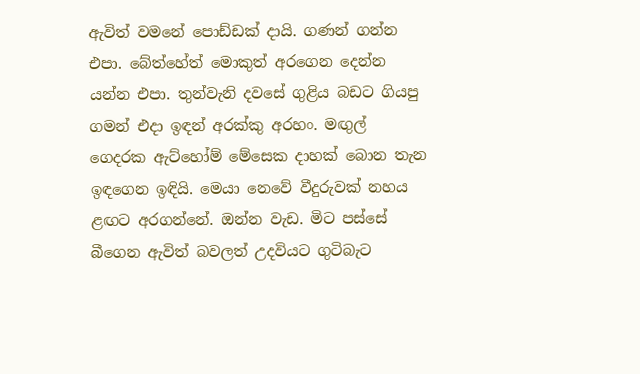ඇවිත් වමනේ පොඩ්ඩක් දායි. ගණන් ගන්න එපා. බේත්හේත් මොකුත් අරගෙන දෙන්න යන්න එපා. තුන්වැනි දවසේ ගුළිය බඩට ගියපු ගමන් එදා ඉඳන් අරක්කු අරහං. මඟුල් ගෙදරක ඇට්හෝම් මේසෙක දාහක් බොන තැන ඉඳගෙන ඉඳියි. මෙයා නෙවේ වීදුරුවක් නහය ළඟට අරගන්නේ. ඔන්න වැඩ. මිට පස්සේ බීගෙන ඇවිත් බවලත් උදවියට ගුටිබැට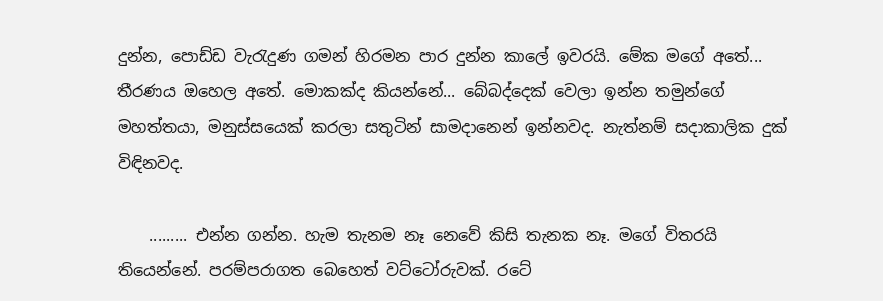දුන්න, පොඩ්ඩ වැරැදුණ ගමන් හිරමන පාර දුන්න කාලේ ඉවරයි. මේක මගේ අතේ... තීරණය ඔහෙල අතේ. මොකක්ද කියන්නේ... බේබද්දෙක් වෙලා ඉන්න තමුන්ගේ මහත්තයා, මනුස්සයෙක් කරලා සතුටින් සාමදානෙන් ඉන්නවද. නැත්නම් සදාකාලික දුක් විඳිනවද.

    ......... එන්න ගන්න. හැම තැනම නෑ නෙවේ කිසි තැනක නෑ. මගේ විතරයි තියෙන්නේ. පරම්පරාගත බෙහෙත් වට්ටෝරුවක්. රටේ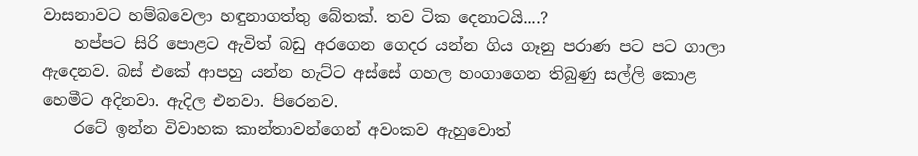වාසනාවට හම්බවෙලා හඳුනාගත්තු බේතක්. තව ටික දෙනාටයි....?
    හප්පට සිරි පොළට ඇවිත් බඩු අරගෙන ගෙදර යන්න ගිය ගෑනු පරාණ පට පට ගාලා ඇදෙනව. බස් එකේ ආපහු යන්න හැට්ට අස්සේ ගහල හංගාගෙන තිබුණු සල්ලි කොළ හෙමීට අදිනවා. ඇදිල එනවා. පිරෙනව.
    රටේ ඉන්න විවාහක කාන්තාවන්ගෙන් අවංකව ඇහුවොත්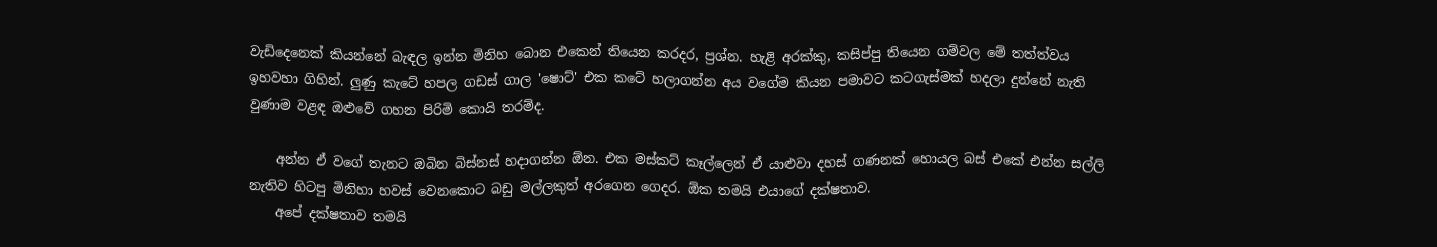වැඩිදෙනෙක් කියන්නේ බැඳල ඉන්න මිනිහ බොන එකෙන් තියෙන කරදර, ප්‍රශ්න. හැළි අරක්කු, කසිප්පු තියෙන ගම්වල මේ තත්ත්වය ඉහවහා ගිහින්. ලුණු කැටේ හපල ගඩස් ගාල 'ෂොට්' එක කටේ හලාගන්න අය වගේම කියන පමාවට කටගැස්මක් හදලා දුන්නේ නැති වුණාම වළඳ ඔළුවේ ගහන පිරිමි කොයි තරම්ද.

    අන්න ඒ වගේ තැනට ඔබින බිස්නස් හදාගන්න ඕන. එක මස්කට් කෑල්ලෙන් ඒ යාළුවා දහස් ගණනක් හොයල බස් එකේ එන්න සල්ලි නැතිව හිටපු මිනිහා හවස් වෙනකොට බඩු මල්ලකුත් අරගෙන ගෙදර. ඕක තමයි එයාගේ දක්ෂතාව.
    අපේ දක්ෂතාව තමයි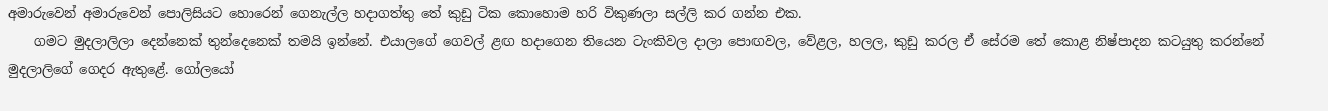අමාරුවෙන් අමාරුවෙන් පොලිසියට හොරෙන් ගෙනැල්ල හදාගත්තු තේ කුඩු ටික කොහොම හරි විකුණලා සල්ලි කර ගන්න එක.
    ගමට මුදලාලිලා දෙන්නෙක් තුන්දෙනෙක් තමයි ඉන්නේ. එයාලගේ ගෙවල් ළඟ හදාගෙන තියෙන ටැංකිවල දාලා පොඟවල, වේළල, හලල, කුඩු කරල ඒ සේරම තේ කොළ නිෂ්පාදන කටයුතු කරන්නේ මුදලාලිගේ ගෙදර ඇතුළේ. ගෝලයෝ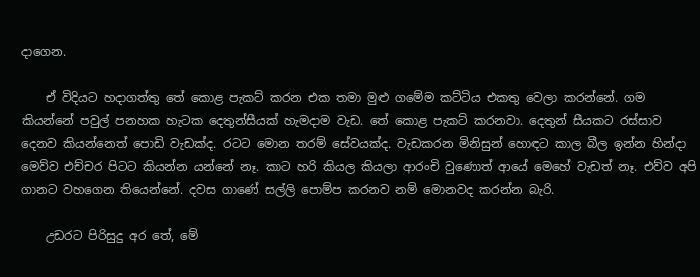දාගෙන.

    ඒ විදියට හදාගත්තු තේ කොළ පැකට් කරන එක තමා මුළු ගමේම කට්ටිය එකතු වෙලා කරන්නේ. ගම කියන්නේ පවුල් පනහක හැටක දෙතුන්සීයක් හැමදාම වැඩ. තේ කොළ පැකට් කරනවා. දෙතුන් සීයකට රස්සාව දෙනව කියන්නෙත් පොඩි වැඩක්ද. රටට මොන තරම් සේවයක්ද. වැඩකරන මිනිසුන් හොඳට කාල බීල ඉන්න හින්දා මෙව්ව එච්චර පිටට කියන්න යන්නේ නෑ. කාට හරි කියල කියලා ආරංචි වුණොත් ආයේ මෙහේ වැඩත් නෑ. එව්ව අපි ගානට වහගෙන තියෙන්නේ. දවස ගාණේ සල්ලි පොම්ප කරනව නම් මොනවද කරන්න බැරි.

    උඩරට පිරිසුදු අර තේ, මේ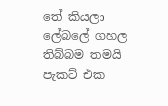තේ කියලා ලේබලේ ගහල තිබ්බම තමයි පැකට් එක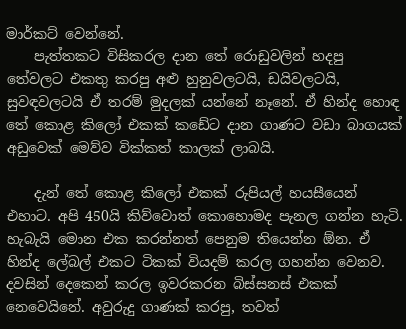මාර්කට් වෙන්නේ.
    පැත්තකට විසිකරල දාන තේ රොඩුවලින් හදපු තේවලට එකතු කරපු අළු හුනුවලටයි, ඩයිවලටයි, සුවඳවලටයි ඒ තරම් මුදලක් යන්නේ නෑනේ. ඒ හින්ද හොඳ තේ කොළ කිලෝ එකක් කඩේට දාන ගාණට වඩා බාගයක් අඩුවෙක් මෙව්ව වික්කත් කාලක් ලාබයි.

    දැන් තේ කොළ කිලෝ එකක් රුපියල් හයසීයෙන් එහාට. අපි 450යි කිව්වොත් කොහොමද පැනල ගන්න හැටි. හැබැයි මොන එක කරන්නත් පෙනුම තියෙන්න ඕන. ඒ හින්ද ලේබල් එකට ටිකක් වියදම් කරල ගහන්න වෙනව. දවසින් දෙකෙන් කරල ඉවරකරන බිස්සනස් එකක් නෙවෙයිනේ. අවුරුදු ගාණක් කරපු, තවත්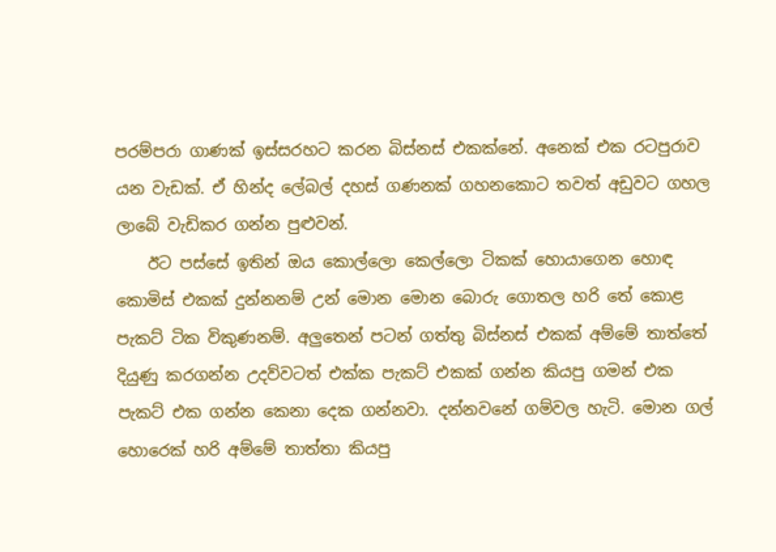පරම්පරා ගාණක් ඉස්සරහට කරන බිස්නස් එකක්නේ. අනෙක් එක රටපුරාව යන වැඩක්. ඒ හින්ද ලේබල් දහස් ගණනක් ගහනකොට තවත් අඩුවට ගහල ලාබේ වැඩිකර ගන්න පුළුවන්.
    ඊට පස්සේ ඉතින් ඔය කොල්ලො කෙල්ලො ටිකක් හොයාගෙන හොඳ කොමිස් එකක් දුන්නනම් උන් මොන මොන බොරු ගොතල හරි තේ කොළ පැකට් ටික විකුණනම්. අලුතෙන් පටන් ගත්තු බිස්නස් එකක් අම්මේ තාත්තේ දියුණු කරගන්න උදව්වටත් එක්ක පැකට් එකක් ගන්න කියපු ගමන් එක පැකට් එක ගන්න කෙනා දෙක ගන්නවා. දන්නවනේ ගම්වල හැටි. මොන ගල් හොරෙක් හරි අම්මේ තාත්තා කියපු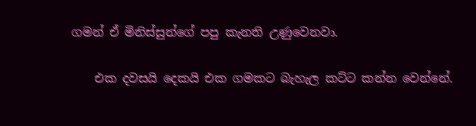ගමන් ඒ මිනිස්සුන්ගේ පපු කැනති උණුවෙනවා.

    එක දවසයි දෙකයි එක ගමකට බැහැල කට්ට කන්න වෙන්නේ.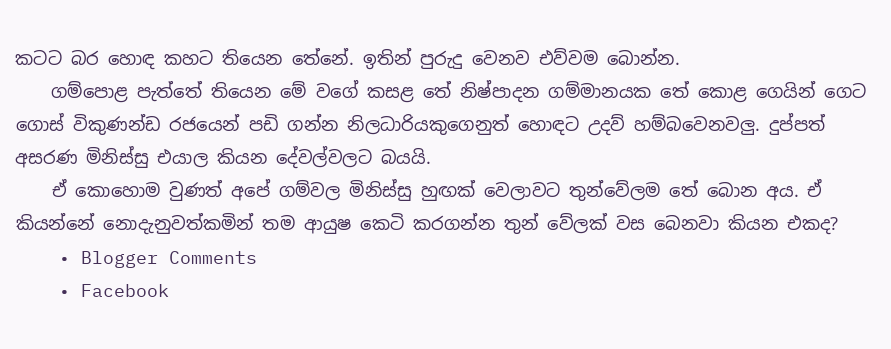කටට බර හොඳ කහට තියෙන තේනේ. ඉතින් පුරුදු වෙනව එව්වම බොන්න.
    ගම්පොළ පැත්තේ තියෙන මේ වගේ කසළ තේ නිෂ්පාදන ගම්මානයක තේ කොළ ගෙයින් ගෙට ගොස් විකුණන්ඩ රජයෙන් පඩි ගන්න නිලධාරියකුගෙනුත් හොඳට උදව් හම්බවෙනවලු. දුප්පත් අසරණ මිනිස්සු එයාල කියන දේවල්වලට බයයි.
    ඒ කොහොම වුණත් අපේ ගම්වල මිනිස්සු හුඟක් වෙලාවට තුන්වේලම තේ බොන අය. ඒ කියන්නේ නොදැනුවත්කමින් තම ආයුෂ කෙටි කරගන්න තුන් වේලක් වස බෙනවා කියන එකද?
    • Blogger Comments
    • Facebook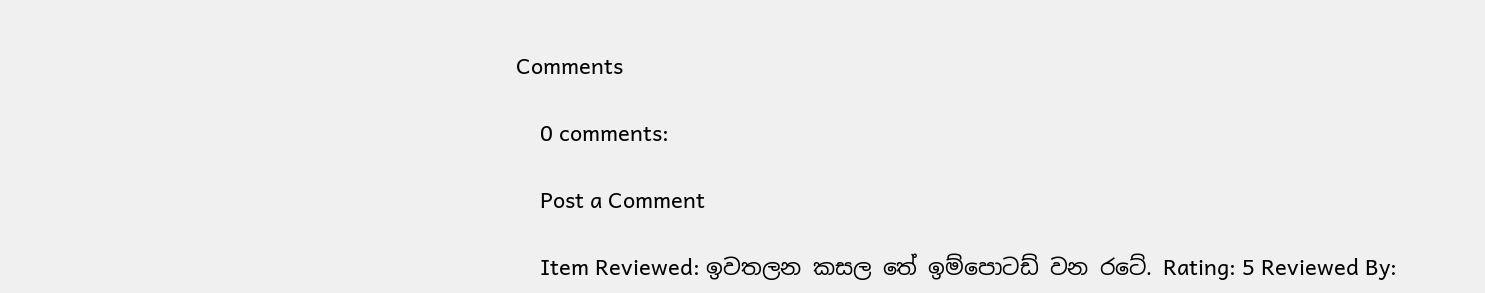Comments

    0 comments:

    Post a Comment

    Item Reviewed: ඉවතලන කසල තේ ඉම්පොටඩ් වන රටේ. Rating: 5 Reviewed By: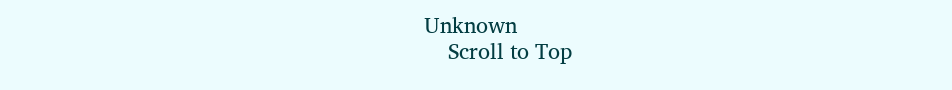Unknown
    Scroll to Top